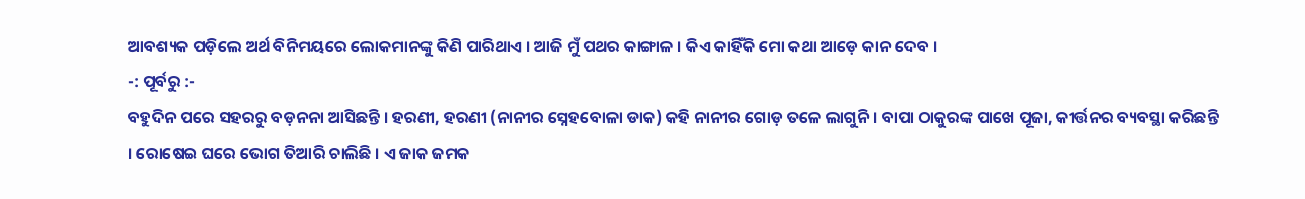ଆବଶ୍ୟକ ପଡ଼ିଲେ ଅର୍ଥ ବିନିମୟରେ ଲୋକମାନଙ୍କୁ କିଣି ପାରିଥାଏ । ଆଜି ମୁଁ ପଥର କାଙ୍ଗାଳ । କିଏ କାହିଁକି ମୋ କଥା ଆଡ଼େ କାନ ଦେବ ।
-: ପୂର୍ବରୁ :-
ବହୁଦିନ ପରେ ସହରରୁ ବଡ଼ନନା ଆସିଛନ୍ତି । ହରଣୀ, ହରଣୀ (ନାନୀର ସ୍ନେହବୋଳା ଡାକ) କହି ନାନୀର ଗୋଡ଼ ତଳେ ଲାଗୁନି । ବାପା ଠାକୁରଙ୍କ ପାଖେ ପୂଜା, କୀର୍ତ୍ତନର ବ୍ୟବସ୍ଥା କରିଛନ୍ତି । ରୋଷେଇ ଘରେ ଭୋଗ ତିଆରି ଚାଲିଛି । ଏ ଜାକ ଜମକ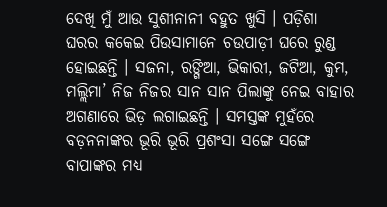ଦେଖି ମୁଁ ଆଉ ସୁଶୀନାନୀ ବହୁତ ଖୁସି । ପଡ଼ିଶା ଘରର କକେଇ ପିଉସାମାନେ ଚଉପାଡ଼ୀ ଘରେ ରୁଣ୍ଡ ହୋଇଛନ୍ତି । ସଜନା, ରଙ୍ଗିଆ, ଭିକାରୀ, ଜଟିଆ, କୁମ, ମଲ୍ଲିମା’ ନିଜ ନିଜର ସାନ ସାନ ପିଲାଙ୍କୁ ନେଇ ବାହାର ଅଗଣାରେ ଭିଡ଼ ଲଗାଇଛନ୍ତି । ସମସ୍ତଙ୍କ ମୁହଁରେ ବଡ଼ନନାଙ୍କର ଭୂରି ଭୂରି ପ୍ରଶଂସା ସଙ୍ଗେ ସଙ୍ଗେ ବାପାଙ୍କର ମଧ୍ୟ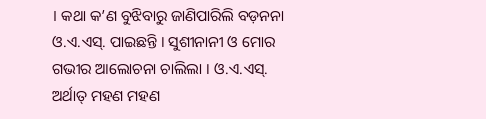। କଥା କ’ଣ ବୁଝିବାରୁ ଜାଣିପାରିଲି ବଡ଼ନନା ଓ.ଏ.ଏସ୍. ପାଇଛନ୍ତି । ସୁଶୀନାନୀ ଓ ମୋର ଗଭୀର ଆଲୋଚନା ଚାଲିଲା । ଓ.ଏ.ଏସ୍. ଅର୍ଥାତ୍ ମହଣ ମହଣ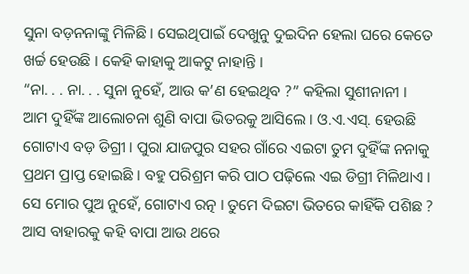ସୁନା ବଡ଼ନନାଙ୍କୁ ମିଳିଛି । ସେଇଥିପାଇଁ ଦେଖୁନୁ ଦୁଇଦିନ ହେଲା ଘରେ କେତେ ଖର୍ଚ୍ଚ ହେଉଛି । କେହି କାହାକୁ ଆକଟୁ ନାହାନ୍ତି ।
“ନା. . . ନା. . . ସୁନା ନୁହେଁ, ଆଉ କ’ଣ ହେଇଥିବ ?” କହିଲା ସୁଶୀନାନୀ ।
ଆମ ଦୁହିଁଙ୍କ ଆଲୋଚନା ଶୁଣି ବାପା ଭିତରକୁ ଆସିଲେ । ଓ.ଏ.ଏସ୍. ହେଉଛି ଗୋଟାଏ ବଡ଼ ଡିଗ୍ରୀ । ପୁରା ଯାଜପୁର ସହର ଗାଁରେ ଏଇଟା ତୁମ ଦୁହିଁଙ୍କ ନନାକୁ ପ୍ରଥମ ପ୍ରାପ୍ତ ହୋଇଛି । ବହୁ ପରିଶ୍ରମ କରି ପାଠ ପଢ଼ିଲେ ଏଇ ଡିଗ୍ରୀ ମିଳିଥାଏ । ସେ ମୋର ପୁଅ ନୁହେଁ, ଗୋଟାଏ ରତ୍ନ । ତୁମେ ଦିଇଟା ଭିତରେ କାହିଁକି ପଶିଛ ? ଆସ ବାହାରକୁ କହି ବାପା ଆଉ ଥରେ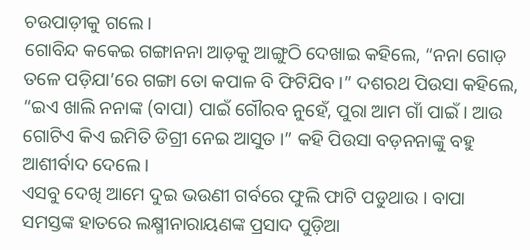ଚଉପାଡ଼ୀକୁ ଗଲେ ।
ଗୋବିନ୍ଦ କକେଇ ଗଙ୍ଗାନନା ଆଡ଼କୁ ଆଙ୍ଗୁଠି ଦେଖାଇ କହିଲେ, “ନନା ଗୋଡ଼ ତଳେ ପଡ଼ିଯା’ରେ ଗଙ୍ଗା ତୋ କପାଳ ବି ଫିଟିଯିବ ।” ଦଶରଥ ପିଉସା କହିଲେ, “ଇଏ ଖାଲି ନନାଙ୍କ (ବାପା) ପାଇଁ ଗୌରବ ନୁହେଁ, ପୁରା ଆମ ଗାଁ ପାଇଁ । ଆଉ ଗୋଟିଏ କିଏ ଇମିତି ଡିଗ୍ରୀ ନେଇ ଆସୁତ ।” କହି ପିଉସା ବଡ଼ନନାଙ୍କୁ ବହୁ ଆଶୀର୍ବାଦ ଦେଲେ ।
ଏସବୁ ଦେଖି ଆମେ ଦୁଇ ଭଉଣୀ ଗର୍ବରେ ଫୁଲି ଫାଟି ପଡୁଥାଉ । ବାପା ସମସ୍ତଙ୍କ ହାତରେ ଲକ୍ଷ୍ମୀନାରାୟଣଙ୍କ ପ୍ରସାଦ ପୁଡ଼ିଆ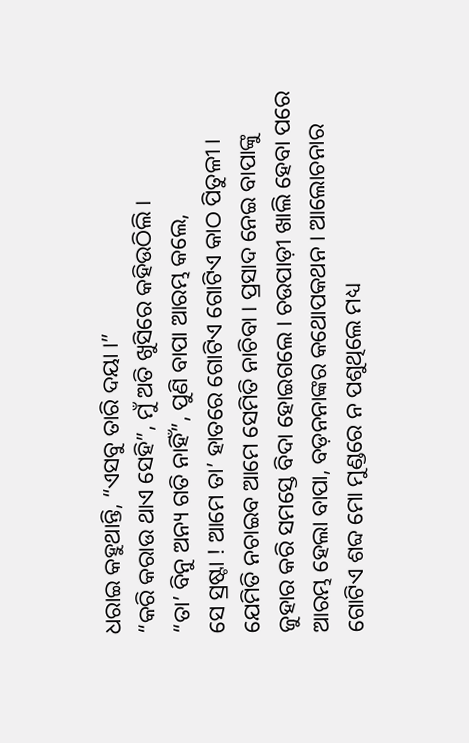ଧରାଇ କହୁଥାନ୍ତି, “ଏସବୁ ତାରି ଦୟା ।”
“କରି କରାଉ ଥାଏ ସେହି”, ମୁଁ ଅତି ଖୁସିରେ କହିଉଠିଲି ।
“ତା’ ବିନୁ ଅନ୍ୟ ଗତି ନାହିଁ”, ପୁଣି ବାପା ଆରମ୍ଭ କଲେ,
ସେ ସ୍ରଷ୍ଟା ! ଆମେ ତା’ ହାତରେ ଗୋଟିଏ ଗୋଟିଏ କାଠ ପିତୁଳୀ । ଯେମିତି ନଚାଇବ ଆମେ ସେମିତି ନାଚିବା । ପ୍ରସାଦ ନେଇ ବାପାଙ୍କୁ ଜୁହାର କରି ସମସ୍ତେ ବିଦା ହୋଇଗଲେ । ଚଉପାଡ଼ୀ ଖାଲି ହେବା ପରେ ଆରମ୍ଭ ହେଲା ବାପା, ବଡ଼ନନାଙ୍କର କଥୋପକଥନ । ଆଲୋଚନାର ଗୋଟିଏ ଶବ୍ଦ ମୋ ମୁଣ୍ଡରେ ନ ପଶୁଥିଲେ ମଧ୍ୟ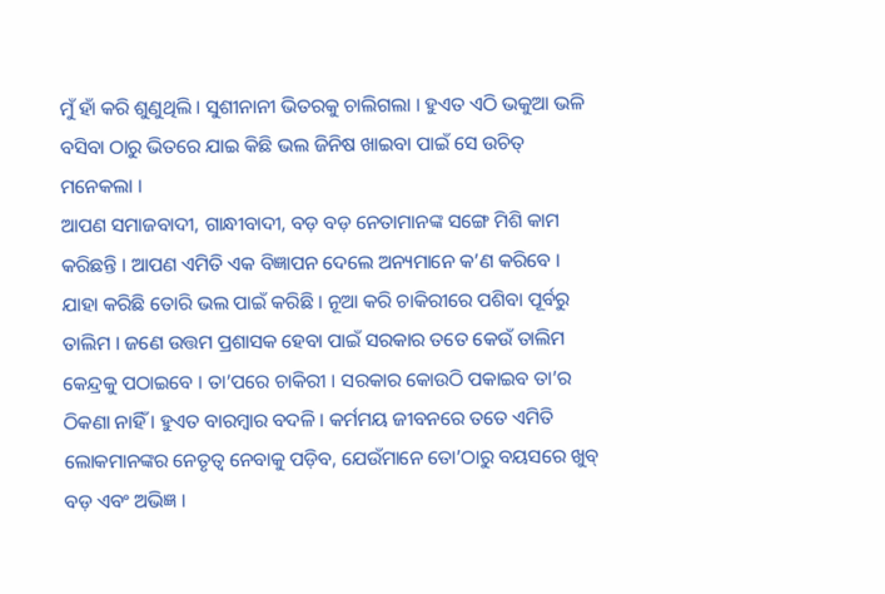ମୁଁ ହାଁ କରି ଶୁଣୁଥିଲି । ସୁଶୀନାନୀ ଭିତରକୁ ଚାଲିଗଲା । ହୁଏତ ଏଠି ଭକୁଆ ଭଳି ବସିବା ଠାରୁ ଭିତରେ ଯାଇ କିଛି ଭଲ ଜିନିଷ ଖାଇବା ପାଇଁ ସେ ଉଚିତ୍ ମନେକଲା ।
ଆପଣ ସମାଜବାଦୀ, ଗାନ୍ଧୀବାଦୀ, ବଡ଼ ବଡ଼ ନେତାମାନଙ୍କ ସଙ୍ଗେ ମିଶି କାମ କରିଛନ୍ତି । ଆପଣ ଏମିତି ଏକ ବିଜ୍ଞାପନ ଦେଲେ ଅନ୍ୟମାନେ କ’ଣ କରିବେ ।
ଯାହା କରିଛି ତୋରି ଭଲ ପାଇଁ କରିଛି । ନୂଆ କରି ଚାକିରୀରେ ପଶିବା ପୂର୍ବରୁ ତାଲିମ । ଜଣେ ଉତ୍ତମ ପ୍ରଶାସକ ହେବା ପାଇଁ ସରକାର ତତେ କେଉଁ ତାଲିମ କେନ୍ଦ୍ରକୁ ପଠାଇବେ । ତା’ପରେ ଚାକିରୀ । ସରକାର କୋଉଠି ପକାଇବ ତା’ର ଠିକଣା ନାହିଁ । ହୁଏତ ବାରମ୍ୱାର ବଦଳି । କର୍ମମୟ ଜୀବନରେ ତତେ ଏମିତି ଲୋକମାନଙ୍କର ନେତୃତ୍ୱ ନେବାକୁ ପଡ଼ିବ, ଯେଉଁମାନେ ତୋ’ଠାରୁ ବୟସରେ ଖୁବ୍ ବଡ଼ ଏବଂ ଅଭିଜ୍ଞ ।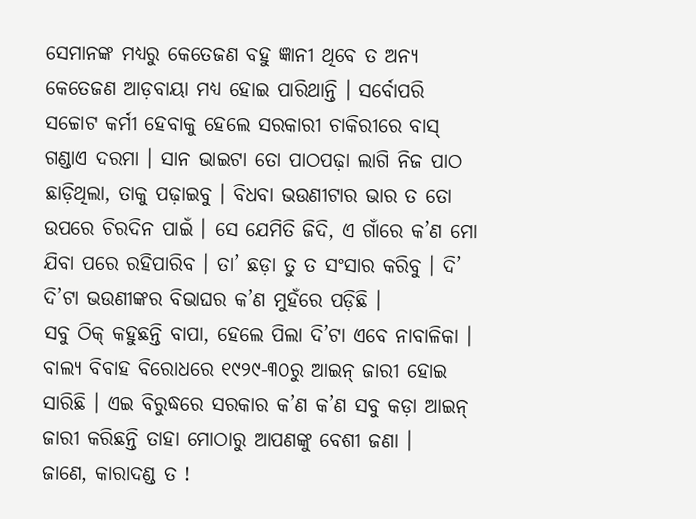ସେମାନଙ୍କ ମଧ୍ୟରୁ କେତେଜଣ ବହୁ ଜ୍ଞାନୀ ଥିବେ ତ ଅନ୍ୟ କେତେଜଣ ଆଡ଼ବାୟା ମଧ୍ୟ ହୋଇ ପାରିଥାନ୍ତି । ସର୍ବୋପରି ସଚ୍ଚୋଟ କର୍ମୀ ହେବାକୁ ହେଲେ ସରକାରୀ ଚାକିରୀରେ ବାସ୍ ଗଣ୍ଡାଏ ଦରମା । ସାନ ଭାଇଟା ତୋ ପାଠପଢ଼ା ଲାଗି ନିଜ ପାଠ ଛାଡ଼ିଥିଲା, ତାକୁ ପଢ଼ାଇବୁ । ବିଧବା ଭଉଣୀଟାର ଭାର ତ ତୋ ଉପରେ ଚିରଦିନ ପାଇଁ । ସେ ଯେମିତି ଜିଦି, ଏ ଗାଁରେ କ’ଣ ମୋ ଯିବା ପରେ ରହିପାରିବ । ତା’ ଛଡ଼ା ତୁ ତ ସଂସାର କରିବୁ । ଦି’ ଦି’ଟା ଭଉଣୀଙ୍କର ବିଭାଘର କ’ଣ ମୁହଁରେ ପଡ଼ିଛି ।
ସବୁ ଠିକ୍ କହୁଛନ୍ତି ବାପା, ହେଲେ ପିଲା ଦି’ଟା ଏବେ ନାବାଳିକା । ବାଲ୍ୟ ବିବାହ ବିରୋଧରେ ୧୯୨୯-୩୦ରୁ ଆଇନ୍ ଜାରୀ ହୋଇ ସାରିଛି । ଏଇ ବିରୁଦ୍ଧରେ ସରକାର କ’ଣ କ’ଣ ସବୁ କଡ଼ା ଆଇନ୍ ଜାରୀ କରିଛନ୍ତି ତାହା ମୋଠାରୁ ଆପଣଙ୍କୁ ବେଶୀ ଜଣା ।
ଜାଣେ, କାରାଦଣ୍ଡ ତ !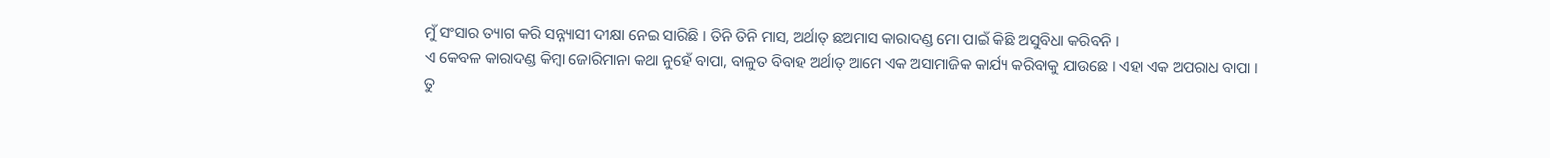ମୁଁ ସଂସାର ତ୍ୟାଗ କରି ସନ୍ନ୍ୟାସୀ ଦୀକ୍ଷା ନେଇ ସାରିଛି । ତିନି ତିନି ମାସ, ଅର୍ଥାତ୍ ଛଅମାସ କାରାଦଣ୍ଡ ମୋ ପାଇଁ କିଛି ଅସୁବିଧା କରିବନି ।
ଏ କେବଳ କାରାଦଣ୍ଡ କିମ୍ୱା ଜୋରିମାନା କଥା ନୁହେଁ ବାପା, ବାଳୁତ ବିବାହ ଅର୍ଥାତ୍ ଆମେ ଏକ ଅସାମାଜିକ କାର୍ଯ୍ୟ କରିବାକୁ ଯାଉଛେ । ଏହା ଏକ ଅପରାଧ ବାପା ।
ତୁ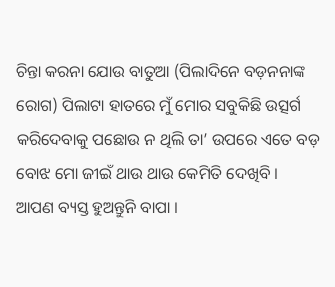ଚିନ୍ତା କରନା ଯୋଉ ବାତୁଆ (ପିଲାଦିନେ ବଡ଼ନନାଙ୍କ ରୋଗ) ପିଲାଟା ହାତରେ ମୁଁ ମୋର ସବୁକିଛି ଉତ୍ସର୍ଗ କରିଦେବାକୁ ପଛୋଉ ନ ଥିଲି ତା’ ଉପରେ ଏତେ ବଡ଼ ବୋଝ ମୋ ଜୀଇଁ ଥାଉ ଥାଉ କେମିତି ଦେଖିବି ।
ଆପଣ ବ୍ୟସ୍ତ ହୁଅନ୍ତୁନି ବାପା ।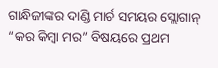ଗାନ୍ଧିଜୀଙ୍କର ଦାଣ୍ଡି ମାର୍ଚ ସମୟର ସ୍ଲୋଗାନ୍ “କର କିମ୍ୱା ମର” ବିଷୟରେ ପ୍ରଥମ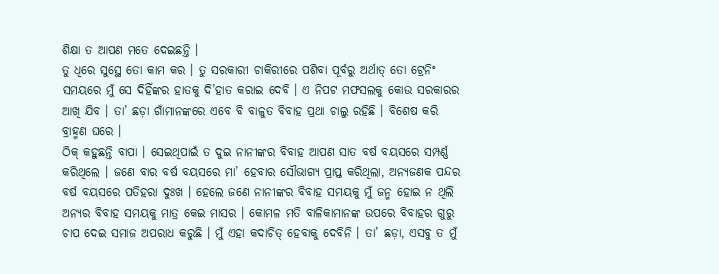ଶିକ୍ଷା ତ ଆପଣ ମତେ ଦେଇଛନ୍ତି ।
ତୁ ଧିରେ ସୁସ୍ଥେ ତୋ କାମ କର । ତୁ ସରକାରୀ ଚାକିରୀରେ ପଶିବା ପୂର୍ବରୁ ଅର୍ଥାତ୍ ତୋ ଟ୍ରେନିଂ ସମୟରେ ମୁଁ ସେ ଦିହିଁଙ୍କର ହାତକୁ ଦି’ହାତ କରାଇ ଦେବି । ଏ ନିପଟ ମଫସଲକୁ କୋଉ ସରକାରର ଆଖି ଯିବ । ତା’ ଛଡ଼ା ଗାଁମାନଙ୍କରେ ଏବେ ବି ବାଳୁତ ବିବାହ ପ୍ରଥା ଚାଲୁ ରହିଛି । ବିଶେଷ କରି ବ୍ରାହ୍ମଣ ଘରେ ।
ଠିକ୍ କହୁଛନ୍ତି ବାପା । ସେଇଥିପାଇଁ ତ ଦୁଇ ନାନୀଙ୍କର ବିବାହ ଆପଣ ସାତ ବର୍ଷ ବୟସରେ ସମ୍ପର୍ଣ୍ଣ କରିଥିଲେ । ଜଣେ ବାର ବର୍ଷ ବୟସରେ ମା’ ହେବାର ସୌଭାଗ୍ୟ ପ୍ରାପ୍ତ କରିଥିଲା, ଅନ୍ୟଜଣକ ପନ୍ଦର ବର୍ଷ ବୟସରେ ପତିହରା ଦୁଃଖ । ହେଲେ ଜଣେ ନାନୀଙ୍କର ବିବାହ ସମୟକୁ ମୁଁ ଜନ୍ମ ହୋଇ ନ ଥିଲି ଅନ୍ୟର ବିବାହ ସମୟକୁ ମାତ୍ର କେଇ ମାସର । କୋମଳ ମତି ବାଳିକାମାନଙ୍କ ଉପରେ ବିବାହର ଗୁରୁ ଚାପ ଦେଇ ସମାଜ ଅପରାଧ କରୁଛି । ମୁଁ ଏହା କଦାଚିତ୍ ହେବାକୁ ଦେବିନି । ତା’ ଛଡ଼ା, ଏସବୁ ତ ମୁଁ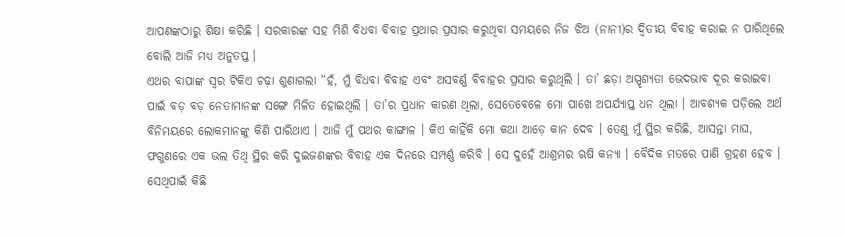ଆପଣଙ୍କଠାରୁ ଶିକ୍ଷା କରିଛି । ସରକାରଙ୍କ ସହ ମିଶି ବିଧବା ବିବାହ ପ୍ରଥାର ପ୍ରସାର କରୁଥିବା ସମୟରେ ନିଜ ଝିଅ (ନାନୀ)ର ଦ୍ୱିତୀୟ ବିବାହ କରାଇ ନ ପାରିଥିଲେ ବୋଲି ଆଜି ମଧ୍ୟ ଅନୁତପ୍ତ ।
ଏଥର ବାପାଙ୍କ ସ୍ୱର ଟିକିଏ ଚଢ଼ା ଶୁଣାଗଲା “ହଁ, ମୁଁ ବିଧବା ବିବାହ ଏବଂ ଅସବର୍ଣ୍ଣ ବିବାହର ପ୍ରସାର କରୁଥିଲି । ତା’ ଛଡ଼ା ଅସ୍ପୃଶ୍ୟତା ଭେଦଭାବ ଦୂର କରାଇବା ପାଇଁ ବଡ଼ ବଡ଼ ନେତାମାନଙ୍କ ସଙ୍ଗେ ମିଳିତ ହୋଇଥିଲି । ତା’ର ପ୍ରଧାନ କାରଣ ଥିଲା, ସେତେବେଳେ ମୋ ପାଖେ ଅପର୍ଯ୍ୟାପ୍ତ ଧନ ଥିଲା । ଆବଶ୍ୟକ ପଡ଼ିଲେ ଅର୍ଥ ବିନିମୟରେ ଲୋକମାନଙ୍କୁ କିଣି ପାରିଥାଏ । ଆଜି ମୁଁ ପଥର କାଙ୍ଗାଳ । କିଏ କାହିଁକି ମୋ କଥା ଆଡ଼େ କାନ ଦେବ । ତେଣୁ ମୁଁ ସ୍ଥିର କରିଛି, ଆସନ୍ତା ମାଘ, ଫଗୁଣରେ ଏକ ଭଲ ତିଥି ସ୍ଥିର କରି ଦୁଇଜଣଙ୍କର ବିବାହ ଏକ ଦିନରେ ସମ୍ପର୍ଣ୍ଣ କରିବି । ସେ ଦୁହେଁ ଆଶ୍ରମର ଋଷି କନ୍ୟା । ବୈଦିକ ମତରେ ପାଣି ଗ୍ରହଣ ହେବ । ସେଥିପାଇଁ କିଛି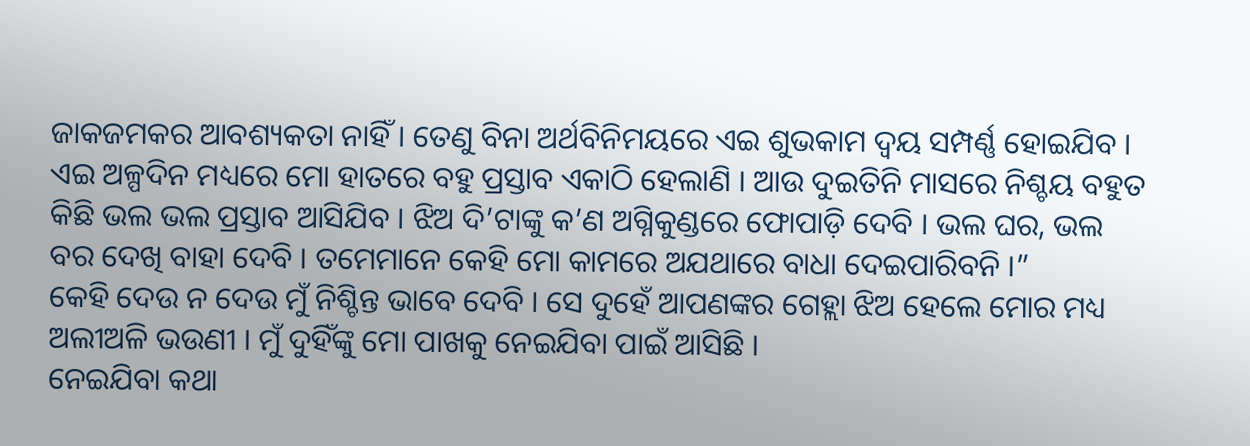ଜାକଜମକର ଆବଶ୍ୟକତା ନାହିଁ । ତେଣୁ ବିନା ଅର୍ଥବିନିମୟରେ ଏଇ ଶୁଭକାମ ଦ୍ୱୟ ସମ୍ପର୍ଣ୍ଣ ହୋଇଯିବ । ଏଇ ଅଳ୍ପଦିନ ମଧ୍ୟରେ ମୋ ହାତରେ ବହୁ ପ୍ରସ୍ତାବ ଏକାଠି ହେଲାଣି । ଆଉ ଦୁଇତିନି ମାସରେ ନିଶ୍ଚୟ ବହୁତ କିଛି ଭଲ ଭଲ ପ୍ରସ୍ତାବ ଆସିଯିବ । ଝିଅ ଦି’ଟାଙ୍କୁ କ’ଣ ଅଗ୍ନିକୁଣ୍ଡରେ ଫୋପାଡ଼ି ଦେବି । ଭଲ ଘର, ଭଲ ବର ଦେଖି ବାହା ଦେବି । ତମେମାନେ କେହି ମୋ କାମରେ ଅଯଥାରେ ବାଧା ଦେଇପାରିବନି ।”
କେହି ଦେଉ ନ ଦେଉ ମୁଁ ନିଶ୍ଚିନ୍ତ ଭାବେ ଦେବି । ସେ ଦୁହେଁ ଆପଣଙ୍କର ଗେହ୍ଲା ଝିଅ ହେଲେ ମୋର ମଧ୍ୟ ଅଲୀଅଳି ଭଉଣୀ । ମୁଁ ଦୁହିଁଙ୍କୁ ମୋ ପାଖକୁ ନେଇଯିବା ପାଇଁ ଆସିଛି ।
ନେଇଯିବା କଥା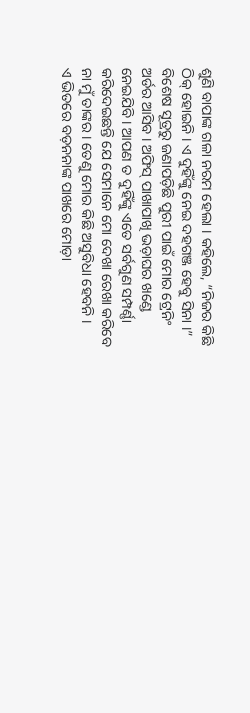ଶୁଣି ବାପାଙ୍କ ଗଳା ନରମ ହେଲା । କହିଲେ, “ନିଜର କିଛି ଠିକ୍ ହୋଇନି । ଏ ଦୁହିଁଙ୍କୁ ନେଇ ଦହଗଞ୍ଜ ହେବୁ ସିନା ।”
ବିଶେଷ ସୂତ୍ରରୁ ଜଣାପଡ଼ିଛି ପୁରୀ ପାଇଁ ମୋର ଟ୍ରେନିଂ ଅର୍ଡର ଆସିବ । ଅଫିସ୍ ପାଖାପାଖି ଭଡ଼ାଘର ଖଣ୍ଡେ ନେଇଯିବି । ଆପଣ ତ ଦୁହିଁଙ୍କୁ ଏତେ ସର୍ବଗୁଣ ସମ୍ପର୍ଣ୍ଣା କରିଦେଇଛନ୍ତି ଯେ ସେମାନେ ମୋ ଦେଖା ରେଖା କରିବେ ନା ମୁଁ ତାଙ୍କର । ତେଣୁ ମୋର କିଛି ଅସୁବିଧା ହେବନି ।
ଏ ଭିତରେ ବଡ଼ନନାଙ୍କ ପାଖରେ ମୋଡ଼ା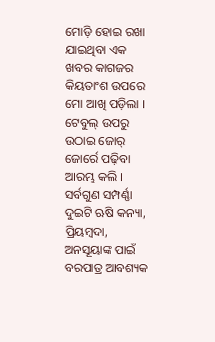ମୋଡ଼ି ହୋଇ ରଖା ଯାଇଥିବା ଏକ ଖବର କାଗଜର କିୟତାଂଶ ଉପରେ ମୋ ଆଖି ପଡ଼ିଲା । ଟେବୁଲ୍ ଉପରୁ ଉଠାଇ ଜୋର୍ ଜୋର୍ରେ ପଢ଼ିବା ଆରମ୍ଭ କଲି ।
ସର୍ବଗୁଣ ସମ୍ପର୍ଣ୍ଣା ଦୁଇଟି ଋଷି କନ୍ୟା, ପ୍ରିୟମ୍ୱଦା, ଅନସୂୟାଙ୍କ ପାଇଁ ବରପାତ୍ର ଆବଶ୍ୟକ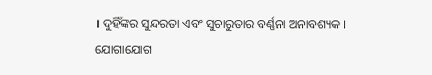। ଦୁହିଁଙ୍କର ସୁନ୍ଦରତା ଏବଂ ସୁଚାରୁତାର ବର୍ଣ୍ଣନା ଅନାବଶ୍ୟକ ।
ଯୋଗାଯୋଗ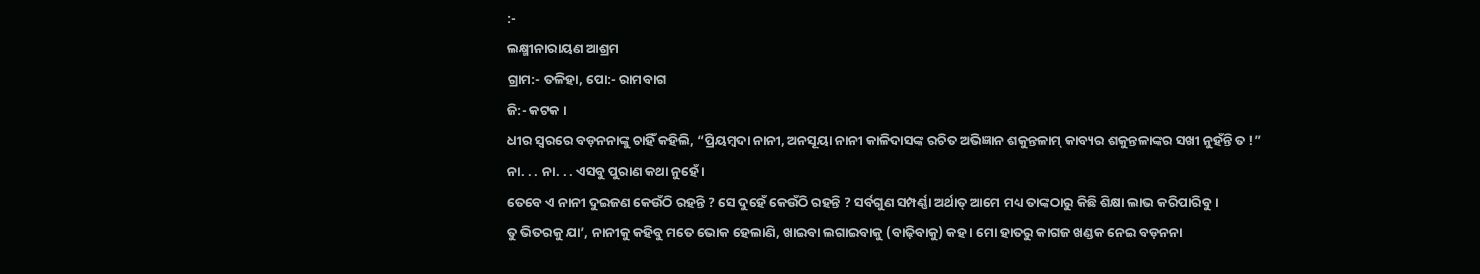:-
ଲକ୍ଷ୍ମୀନାରାୟଣ ଆଶ୍ରମ
ଗ୍ରାମ:- ତଳିହା, ପୋ:- ରାମବାଗ
ଜି:- କଟକ ।
ଧୀର ସ୍ୱରରେ ବଡ଼ନନାଙ୍କୁ ଚାହିଁ କହିଲି, “ପ୍ରିୟମ୍ୱଦା ନାନୀ, ଅନସୂୟା ନାନୀ କାଳିଦାସଙ୍କ ରଚିତ ଅଭିଜ୍ଞାନ ଶକୁନ୍ତଳାମ୍ କାବ୍ୟର ଶକୁନ୍ତଳାଙ୍କର ସଖୀ ନୁହଁନ୍ତି ତ !”
ନା. . . ନା. . . ଏସବୁ ପୁରାଣ କଥା ନୁହେଁ ।
ତେବେ ଏ ନାନୀ ଦୁଇଜଣ କେଉଁଠି ରହନ୍ତି ? ସେ ଦୁହେଁ କେଉଁଠି ରହନ୍ତି ? ସର୍ବଗୁଣ ସମ୍ପର୍ଣ୍ଣା ଅର୍ଥାତ୍ ଆମେ ମଧ୍ୟ ତାଙ୍କଠାରୁ କିଛି ଶିକ୍ଷା ଲାଭ କରିପାରିବୁ ।
ତୁ ଭିତରକୁ ଯା’, ନାନୀକୁ କହିବୁ ମତେ ଭୋକ ହେଲାଣି, ଖାଇବା ଲଗାଇବାକୁ (ବାଢ଼ିବାକୁ) କହ । ମୋ ହାତରୁ କାଗଜ ଖଣ୍ଡକ ନେଇ ବଡ଼ନନା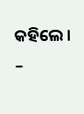କହିଲେ ।
–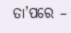ତା’ପରେ –